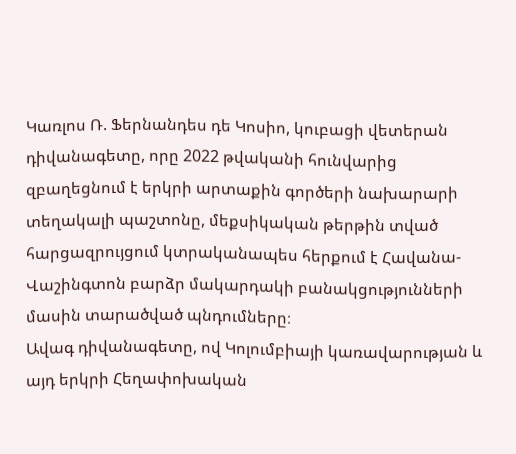Կառլոս Ռ. Ֆերնանդես դե Կոսիո, կուբացի վետերան դիվանագետը, որը 2022 թվականի հունվարից զբաղեցնում է երկրի արտաքին գործերի նախարարի տեղակալի պաշտոնը, մեքսիկական թերթին տված հարցազրույցում կտրականապես հերքում է Հավանա-Վաշինգտոն բարձր մակարդակի բանակցությունների մասին տարածված պնդումները։
Ավագ դիվանագետը, ով Կոլումբիայի կառավարության և այդ երկրի Հեղափոխական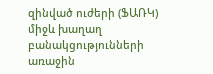զինված ուժերի (ՖԱՌԿ) միջև խաղաղ բանակցությունների առաջին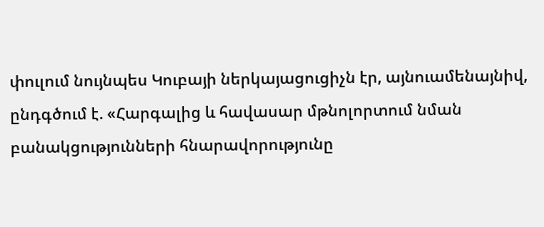փուլում նույնպես Կուբայի ներկայացուցիչն էր, այնուամենայնիվ, ընդգծում է. «Հարգալից և հավասար մթնոլորտում նման բանակցությունների հնարավորությունը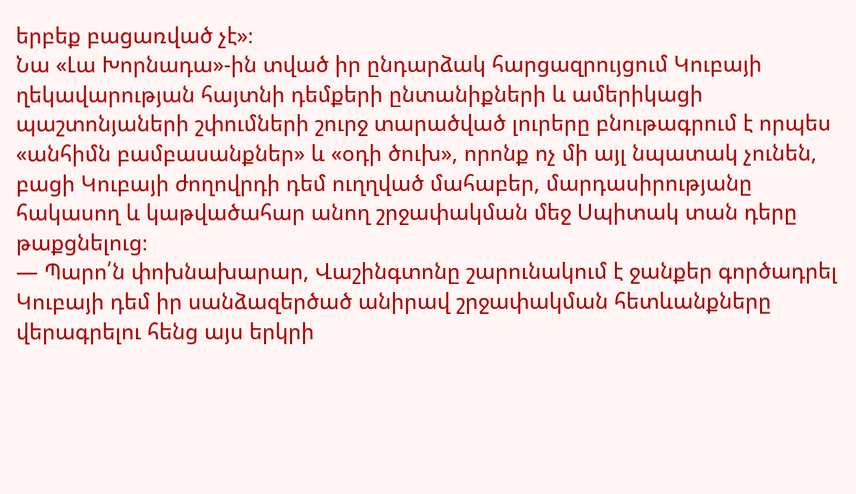երբեք բացառված չէ»։
Նա «Լա Խորնադա»-ին տված իր ընդարձակ հարցազրույցում Կուբայի ղեկավարության հայտնի դեմքերի ընտանիքների և ամերիկացի պաշտոնյաների շփումների շուրջ տարածված լուրերը բնութագրում է որպես «անհիմն բամբասանքներ» և «օդի ծուխ», որոնք ոչ մի այլ նպատակ չունեն, բացի Կուբայի ժողովրդի դեմ ուղղված մահաբեր, մարդասիրությանը հակասող և կաթվածահար անող շրջափակման մեջ Սպիտակ տան դերը թաքցնելուց։
— Պարո՛ն փոխնախարար, Վաշինգտոնը շարունակում է ջանքեր գործադրել Կուբայի դեմ իր սանձազերծած անիրավ շրջափակման հետևանքները վերագրելու հենց այս երկրի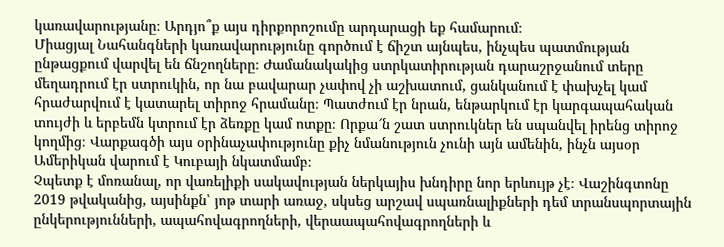կառավարությանը։ Արդյո՞ք այս դիրքորոշումը արդարացի եք համարում։
Միացյալ Նահանգների կառավարությունը գործում է ճիշտ այնպես, ինչպես պատմության ընթացքում վարվել են ճնշողները։ Ժամանակակից ստրկատիրության դարաշրջանում տերը մեղադրում էր ստրուկին, որ նա բավարար չափով չի աշխատում, ցանկանում է փախչել կամ հրաժարվում է կատարել տիրոջ հրամանը։ Պատժում էր նրան, ենթարկում էր կարգապահական տույժի և երբեմն կտրում էր ձեռքը կամ ոտքը։ Որքա՜ն շատ ստրուկներ են սպանվել իրենց տիրոջ կողմից։ Վարքագծի այս օրինաչափությունը քիչ նմանություն չունի այն ամենին, ինչն այսօր Ամերիկան վարում է Կուբայի նկատմամբ։
Չպետք է մոռանալ, որ վառելիքի սակավության ներկայիս խնդիրը նոր երևույթ չէ։ Վաշինգտոնը 2019 թվականից, այսինքն՝ յոթ տարի առաջ, սկսեց արշավ սպառնալիքների դեմ տրանսպորտային ընկերությունների, ապահովագրողների, վերաապահովագրողների և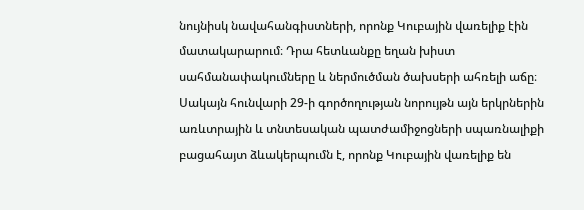նույնիսկ նավահանգիստների, որոնք Կուբային վառելիք էին մատակարարում։ Դրա հետևանքը եղան խիստ սահմանափակումները և ներմուծման ծախսերի ահռելի աճը։ Սակայն հունվարի 29-ի գործողության նորույթն այն երկրներին առևտրային և տնտեսական պատժամիջոցների սպառնալիքի բացահայտ ձևակերպումն է, որոնք Կուբային վառելիք են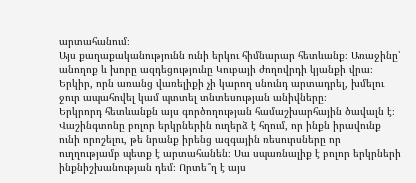արտահանում։
Այս քաղաքականությունն ունի երկու հիմնարար հետևանք։ Առաջինը՝ անողոք և խորը ազդեցությունը Կուբայի ժողովրդի կյանքի վրա։ Երկիր, որն առանց վառելիքի չի կարող սնունդ արտադրել, խմելու ջուր ապահովել կամ պտտել տնտեսության անիվները։
Երկրորդ հետևանքն այս գործողության համաշխարհային ծավալն է։ Վաշինգտոնը բոլոր երկրներին ուղերձ է հղում, որ ինքն իրավունք ունի որոշելու, թե նրանք իրենց ազգային ռեսուրսները որ ուղղությամբ պետք է արտահանեն։ Սա սպառնալիք է բոլոր երկրների ինքնիշխանության դեմ։ Որտե՞ղ է այս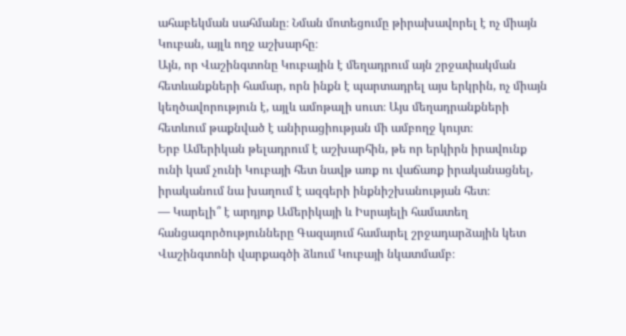ահաբեկման սահմանը։ Նման մոտեցումը թիրախավորել է ոչ միայն Կուբան, այլև ողջ աշխարհը։
Այն, որ Վաշինգտոնը Կուբային է մեղադրում այն շրջափակման հետևանքների համար, որն ինքն է պարտադրել այս երկրին, ոչ միայն կեղծավորություն է, այլև ամոթալի սուտ։ Այս մեղադրանքների հետևում թաքնված է անիրացիության մի ամբողջ կույտ։
Երբ Ամերիկան թելադրում է աշխարհին, թե որ երկիրն իրավունք ունի կամ չունի Կուբայի հետ նավթ առք ու վաճառք իրականացնել, իրականում նա խաղում է ազգերի ինքնիշխանության հետ։
— Կարելի՞ է արդյոք Ամերիկայի և Իսրայելի համատեղ հանցագործությունները Գազայում համարել շրջադարձային կետ Վաշինգտոնի վարքագծի ձևում Կուբայի նկատմամբ։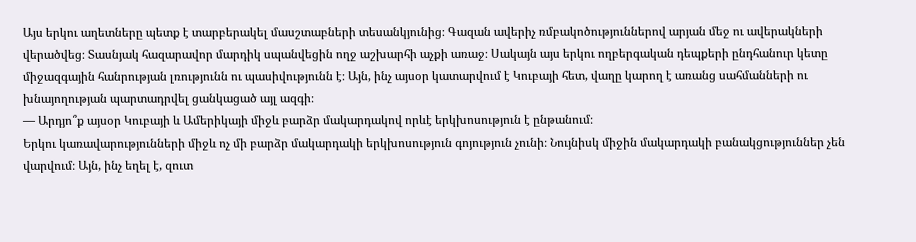Այս երկու աղետները պետք է տարբերակել մասշտաբների տեսանկյունից։ Գազան ավերիչ ռմբակոծություններով արյան մեջ ու ավերակների վերածվեց։ Տասնյակ հազարավոր մարդիկ սպանվեցին ողջ աշխարհի աչքի առաջ։ Սակայն այս երկու ողբերգական դեպքերի ընդհանուր կետը միջազգային հանրության լռությունն ու պասիվությունն է։ Այն, ինչ այսօր կատարվում է Կուբայի հետ, վաղը կարող է առանց սահմանների ու խնայողության պարտադրվել ցանկացած այլ ազգի։
— Արդյո՞ք այսօր Կուբայի և Ամերիկայի միջև բարձր մակարդակով որևէ երկխոսություն է ընթանում։
Երկու կառավարությունների միջև ոչ մի բարձր մակարդակի երկխոսություն գոյություն չունի։ Նույնիսկ միջին մակարդակի բանակցություններ չեն վարվում։ Այն, ինչ եղել է, զուտ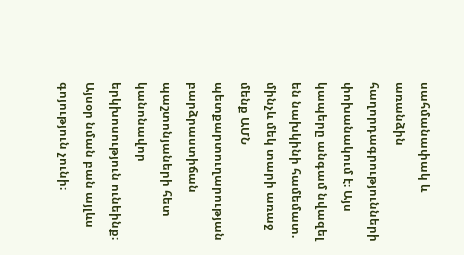սահմանափակ և առանձին հաղորդագրությունների փոխանակում է։ Այս կապերը անգամ նվազել են նախկինի համեմատ. մինչև մեկ տարի առաջ մենք ԱՄՆ պետքարտուղարության բարձրաստիճան պաշտոնյաների հետ կանոնավոր երկխոսություն ունեինք։ Այսօր նման բան այլևս գոյություն չունի։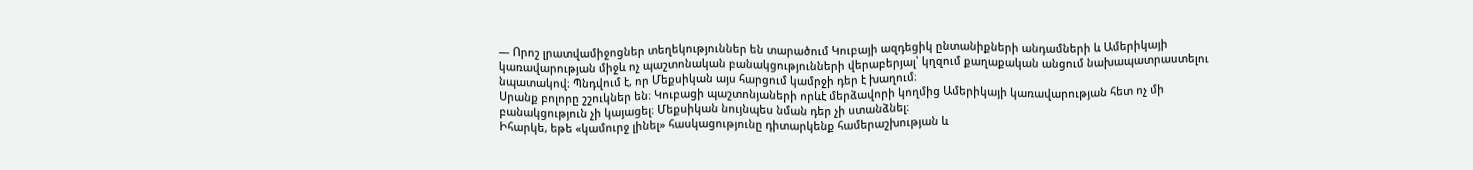— Որոշ լրատվամիջոցներ տեղեկություններ են տարածում Կուբայի ազդեցիկ ընտանիքների անդամների և Ամերիկայի կառավարության միջև ոչ պաշտոնական բանակցությունների վերաբերյալ՝ կղզում քաղաքական անցում նախապատրաստելու նպատակով։ Պնդվում է, որ Մեքսիկան այս հարցում կամրջի դեր է խաղում։
Սրանք բոլորը շշուկներ են։ Կուբացի պաշտոնյաների որևէ մերձավորի կողմից Ամերիկայի կառավարության հետ ոչ մի բանակցություն չի կայացել։ Մեքսիկան նույնպես նման դեր չի ստանձնել։
Իհարկե, եթե «կամուրջ լինել» հասկացությունը դիտարկենք համերաշխության և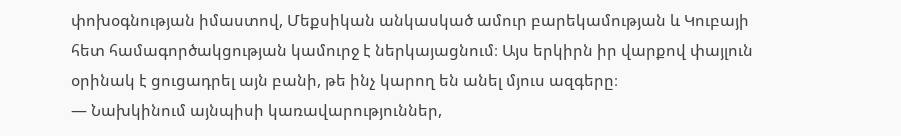փոխօգնության իմաստով, Մեքսիկան անկասկած ամուր բարեկամության և Կուբայի հետ համագործակցության կամուրջ է ներկայացնում։ Այս երկիրն իր վարքով փայլուն օրինակ է ցուցադրել այն բանի, թե ինչ կարող են անել մյուս ազգերը։
— Նախկինում այնպիսի կառավարություններ,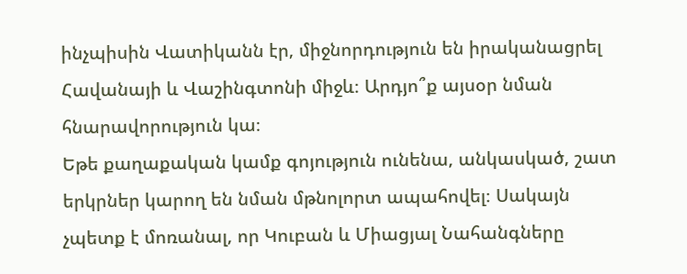ինչպիսին Վատիկանն էր, միջնորդություն են իրականացրել Հավանայի և Վաշինգտոնի միջև։ Արդյո՞ք այսօր նման հնարավորություն կա։
Եթե քաղաքական կամք գոյություն ունենա, անկասկած, շատ երկրներ կարող են նման մթնոլորտ ապահովել։ Սակայն չպետք է մոռանալ, որ Կուբան և Միացյալ Նահանգները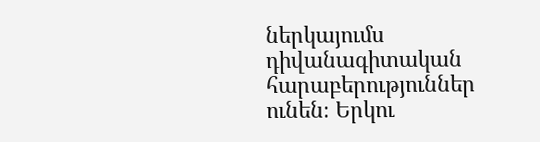ներկայումս դիվանագիտական հարաբերություններ ունեն։ Երկու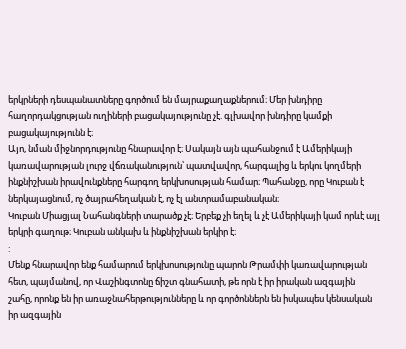երկրների դեսպանատները գործում են մայրաքաղաքներում։ Մեր խնդիրը հաղորդակցության ուղիների բացակայությունը չէ. գլխավոր խնդիրը կամքի բացակայությունն է։
Այո, նման միջնորդությունը հնարավոր է։ Սակայն այն պահանջում է Ամերիկայի կառավարության լուրջ վճռականություն՝ պատվավոր, հարգալից և երկու կողմերի ինքնիշխան իրավունքները հարգող երկխոսության համար։ Պահանջը, որը Կուբան է ներկայացնում, ոչ ծայրահեղական է, ոչ էլ անտրամաբանական։
Կուբան Միացյալ Նահանգների տարածք չէ։ Երբեք չի եղել և չէ Ամերիկայի կամ որևէ այլ երկրի գաղութ։ Կուբան անկախ և ինքնիշխան երկիր է։
:
Մենք հնարավոր ենք համարում երկխոսությունը պարոն Թրամփի կառավարության հետ, պայմանով, որ Վաշինգտոնը ճիշտ գնահատի, թե որն է իր իրական ազգային շահը, որոնք են իր առաջնահերթությունները և որ գործոններն են իսկապես կենսական իր ազգային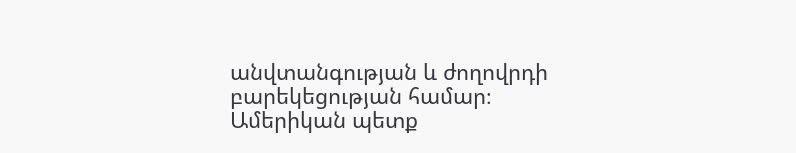անվտանգության և ժողովրդի բարեկեցության համար։
Ամերիկան պետք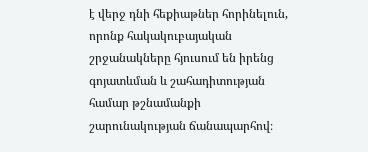է վերջ դնի հեքիաթներ հորինելուն, որոնք հակակուբայական շրջանակները հյուսում են իրենց գոյատևման և շահադիտության համար թշնամանքի շարունակության ճանապարհով։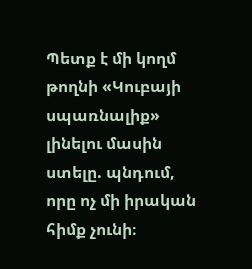Պետք է մի կողմ թողնի «Կուբայի սպառնալիք» լինելու մասին ստելը. պնդում, որը ոչ մի իրական հիմք չունի։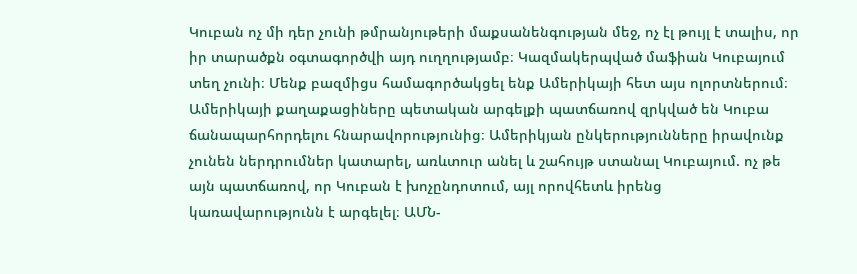Կուբան ոչ մի դեր չունի թմրանյութերի մաքսանենգության մեջ, ոչ էլ թույլ է տալիս, որ իր տարածքն օգտագործվի այդ ուղղությամբ։ Կազմակերպված մաֆիան Կուբայում տեղ չունի։ Մենք բազմիցս համագործակցել ենք Ամերիկայի հետ այս ոլորտներում։
Ամերիկայի քաղաքացիները պետական արգելքի պատճառով զրկված են Կուբա ճանապարհորդելու հնարավորությունից։ Ամերիկյան ընկերությունները իրավունք չունեն ներդրումներ կատարել, առևտուր անել և շահույթ ստանալ Կուբայում. ոչ թե այն պատճառով, որ Կուբան է խոչընդոտում, այլ որովհետև իրենց կառավարությունն է արգելել։ ԱՄՆ-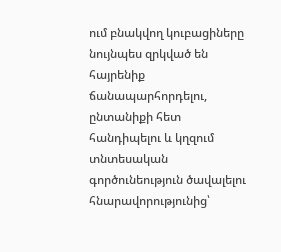ում բնակվող կուբացիները նույնպես զրկված են հայրենիք ճանապարհորդելու, ընտանիքի հետ հանդիպելու և կղզում տնտեսական գործունեություն ծավալելու հնարավորությունից՝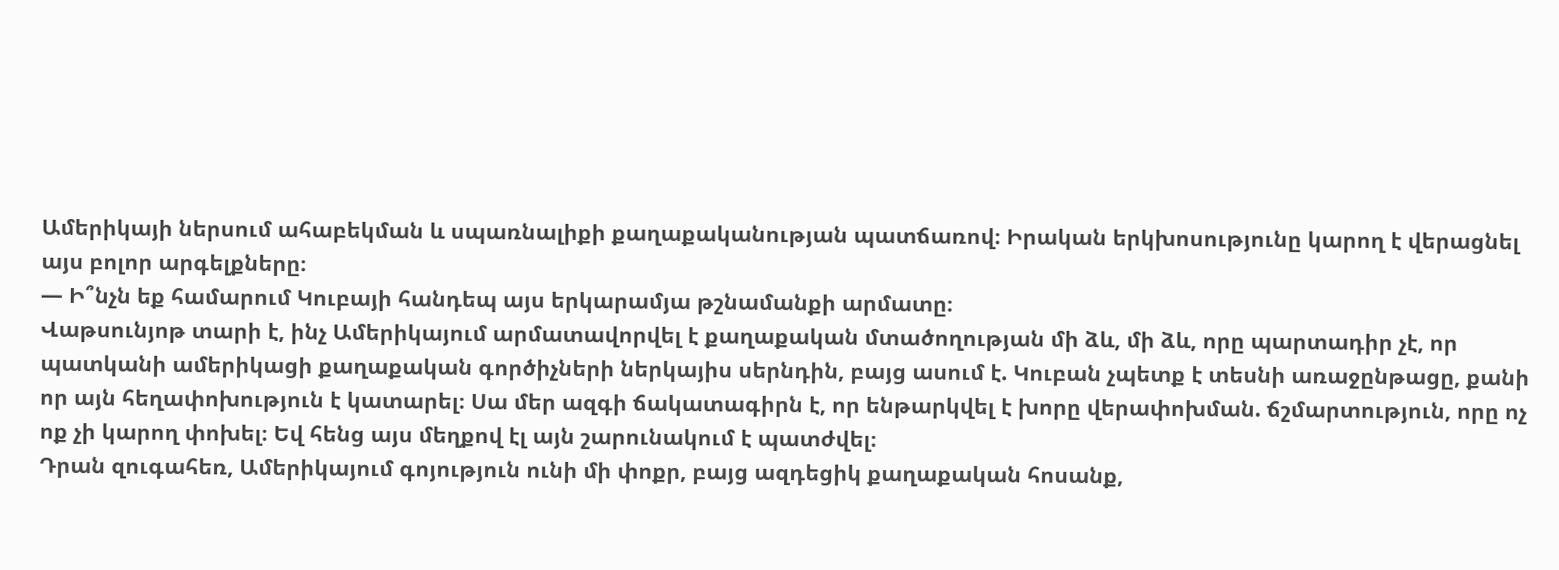Ամերիկայի ներսում ահաբեկման և սպառնալիքի քաղաքականության պատճառով։ Իրական երկխոսությունը կարող է վերացնել այս բոլոր արգելքները։
— Ի՞նչն եք համարում Կուբայի հանդեպ այս երկարամյա թշնամանքի արմատը։
Վաթսունյոթ տարի է, ինչ Ամերիկայում արմատավորվել է քաղաքական մտածողության մի ձև, մի ձև, որը պարտադիր չէ, որ պատկանի ամերիկացի քաղաքական գործիչների ներկայիս սերնդին, բայց ասում է. Կուբան չպետք է տեսնի առաջընթացը, քանի որ այն հեղափոխություն է կատարել։ Սա մեր ազգի ճակատագիրն է, որ ենթարկվել է խորը վերափոխման. ճշմարտություն, որը ոչ ոք չի կարող փոխել։ Եվ հենց այս մեղքով էլ այն շարունակում է պատժվել։
Դրան զուգահեռ, Ամերիկայում գոյություն ունի մի փոքր, բայց ազդեցիկ քաղաքական հոսանք,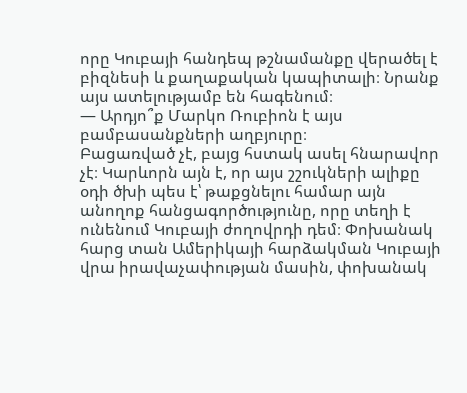որը Կուբայի հանդեպ թշնամանքը վերածել է բիզնեսի և քաղաքական կապիտալի։ Նրանք այս ատելությամբ են հագենում։
— Արդյո՞ք Մարկո Ռուբիոն է այս բամբասանքների աղբյուրը։
Բացառված չէ, բայց հստակ ասել հնարավոր չէ։ Կարևորն այն է, որ այս շշուկների ալիքը օդի ծխի պես է՝ թաքցնելու համար այն անողոք հանցագործությունը, որը տեղի է ունենում Կուբայի ժողովրդի դեմ։ Փոխանակ հարց տան Ամերիկայի հարձակման Կուբայի վրա իրավաչափության մասին, փոխանակ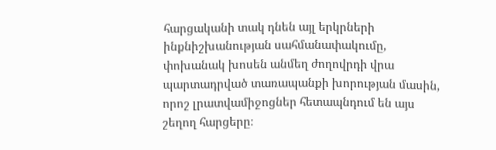հարցականի տակ դնեն այլ երկրների ինքնիշխանության սահմանափակումը, փոխանակ խոսեն անմեղ ժողովրդի վրա պարտադրված տառապանքի խորության մասին, որոշ լրատվամիջոցներ հետապնդում են այս շեղող հարցերը։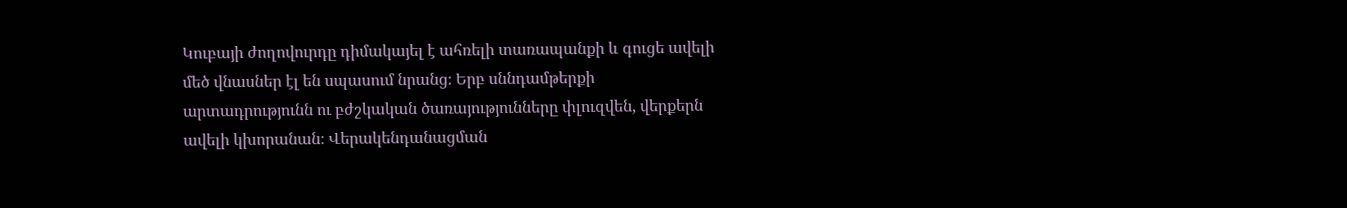Կուբայի ժողովուրդը դիմակայել է ահռելի տառապանքի և գուցե ավելի մեծ վնասներ էլ են սպասում նրանց։ Երբ սննդամթերքի արտադրությունն ու բժշկական ծառայությունները փլուզվեն, վերքերն ավելի կխորանան։ Վերակենդանացման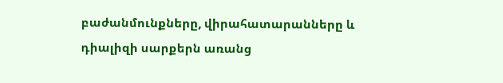բաժանմունքները, վիրահատարանները և դիալիզի սարքերն առանց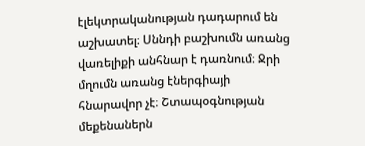էլեկտրականության դադարում են աշխատել։ Սննդի բաշխումն առանց վառելիքի անհնար է դառնում։ Ջրի մղումն առանց էներգիայի հնարավոր չէ։ Շտապօգնության մեքենաներն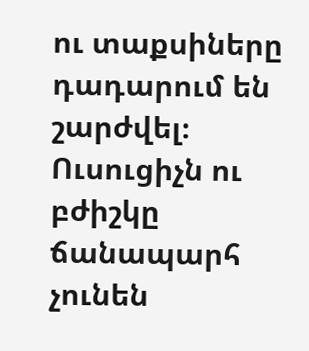ու տաքսիները դադարում են շարժվել։ Ուսուցիչն ու բժիշկը ճանապարհ չունեն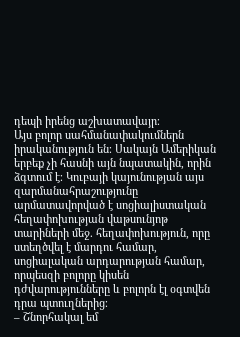դեպի իրենց աշխատավայր։
Այս բոլոր սահմանափակումներն իրականություն են։ Սակայն Ամերիկան երբեք չի հասնի այն նպատակին, որին ձգտում է։ Կուբայի կայունության այս զարմանահրաշությունը արմատավորված է սոցիալիստական հեղափոխության վաթսունյոթ տարիների մեջ. հեղափոխություն, որը ստեղծվել է մարդու համար, սոցիալական արդարության համար, որպեսզի բոլորը կիսեն դժվարությունները և բոլորն էլ օգտվեն դրա պտուղներից։
– Շնորհակալ եմ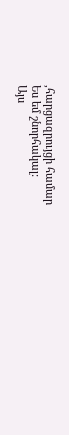,հարցազրույցի համար
Ես եմ շնորհակալ:
Այս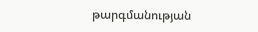թարգմանության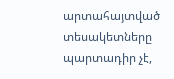արտահայտված տեսակետները պարտադիր չէ,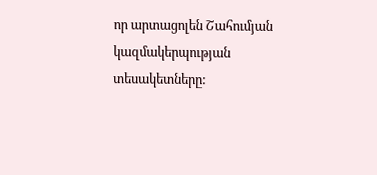որ արտացոլեն Շահումյան կազմակերպության տեսակետները: